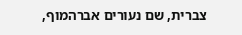צברית, שם נעורים אברהמוף,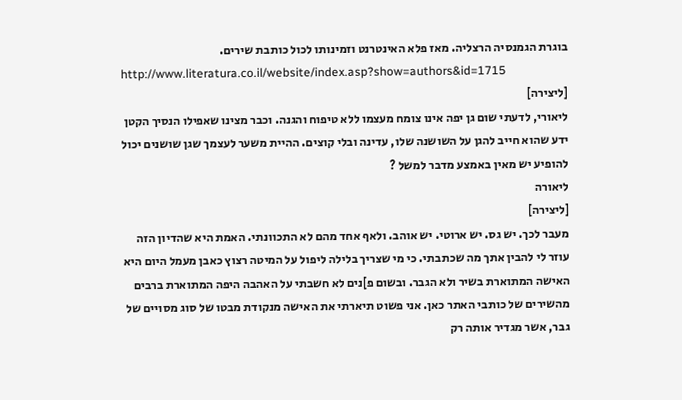בוגרת הגמנסיה הרצליה. מאז פלא האינטרנט וזמינותו לכול כותבת שירים.
http://www.literatura.co.il/website/index.asp?show=authors&id=1715
[ליצירה]
ליאורי, לדעתי שום גן יפה אינו צומח מעצמו ללא טיפוח והגנה. וכבר מצינו שאפילו הנסיך הקטן ידע שהוא חייב להגן על השושנה שלו, עדינה ובלי קוצים. ההיית משער לעצמך שגן שושנים יכול להופיע יש מאין באמצע מדבר למשל ?
ליאורה
[ליצירה]
מעבר לכך. יש גס. יש ארוטי. יש אוהב. ולאף אחד מהם לא התכוונתי. האמת היא שהדיון הזה עוזר לי להבין אתך מה שכתבתי. כי מי שצריך בלילה ליפול על המיטה רצוץ כאבן מעמל היום היא האישה המתוארת בשיר ולא הגבר. ובשום פ]נים לא חשבתי על האהבה היפה המתוארת ברבים מהשירים של כותבי האתר כאן. אני פשוט תיארתי את האישה מנקודת מבטו של סוג מסויים של גבר, אשר מגדיר אותה רק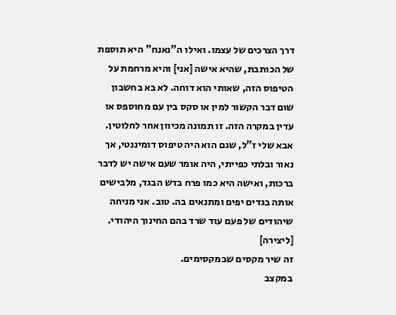דרך הצרכים של עצמו. ואילו ה"נאנח" היא תוספת של הכותבת, שהיא אישה [אני] והיא מרחמת על הטיפוס הזה, שאותי הוא דוחה. לא בא בחשבון שום דבר הקשור למין או סקס בין עם מחוספס או עדין במקרה הזה. זו תמונה מכיוון אחר לחלוטין.
אבא שלי ז"ל, שגם הוא היה טיפוס דומיננטי, אך נאור ובלתי כפייתי, היה אומר שעם אישה יש לדבר ברכות, ואישה היא כמו פרח בדש הבגד, מלבישים אותה בגדים יפים ומתנאים בה. טוב. אני מניחה שיהודים של פעם עוד שרד בהם החינוך היהודי.
[ליצירה]
זה שיר מקסים שבמקסימים.
במקצב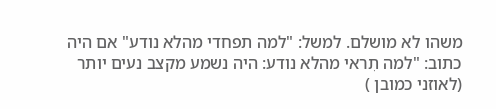משהו לא מושלם. למשל: "למה תפחדי מהלא נודע" אם היה כתוב: "למה תִראי מהלא נודע: היה נשמע מקצב נעים יותר (לאוזני כמובן )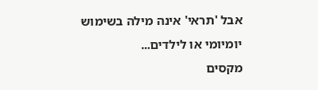אבל 'תראי' אינה מילה בשימוש יומיומי או לילדים...
מקסים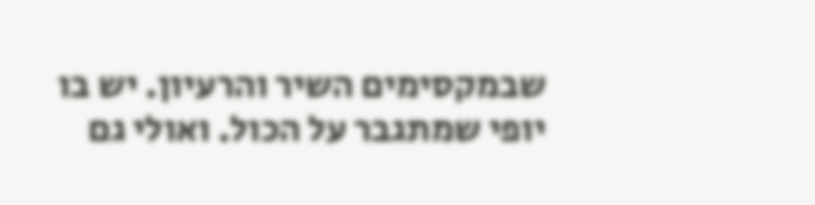שבמקסימים השיר והרעיון. יש בו יופי שמתגבר על הכול. ואולי גם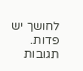לחושך יש פדות.
תגובות